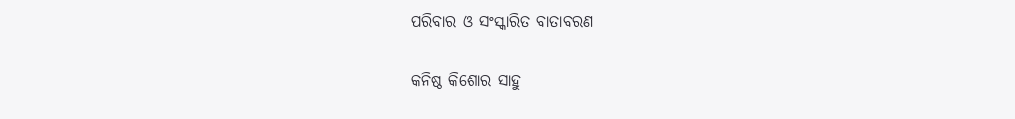ପରିବାର ଓ ସଂସ୍କାରିତ ବାତାବରଣ

କନିଷ୍ଠ କିଶୋର ସାହୁ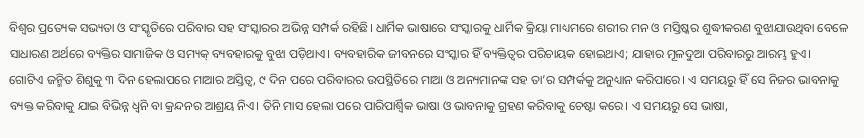ବିଶ୍ୱର ପ୍ରତ୍ୟେକ ସଭ୍ୟତା ଓ ସଂସ୍କୃତିରେ ପରିବାର ସହ ସଂସ୍କାରର ଅଭିନ୍ନ ସମ୍ପର୍କ ରହିଛି। ଧାର୍ମିକ ଭାଷାରେ ସଂସ୍କାରକୁ ଧାର୍ମିକ କ୍ରିୟା ମାଧ୍ୟମରେ ଶରୀର ମନ ଓ ମସ୍ତିଷ୍କର ଶୁଦ୍ଧୀକରଣ ବୁଝାଯାଉଥିବା ବେଳେ ସାଧାରଣ ଅର୍ଥରେ ବ୍ୟକ୍ତିର ସାମାଜିକ ଓ ସମ୍ୟକ୍‌ ବ୍ୟବହାରକୁ ବୁଝା ପଡ଼ିଥାଏ। ବ୍ୟବହାରିକ ଜୀବନରେ ସଂସ୍କାର ହିଁ ବ୍ୟକ୍ତିତ୍ୱର ପରିଚାୟକ ହୋଇଥାଏ; ଯାହାର ମୂଳଦୁଆ ପରିବାରରୁ ଆରମ୍ଭ ହୁଏ।
ଗୋଟିଏ ଜନ୍ମିତ ଶିଶୁକୁ ୩ ଦିନ ହେଲାପରେ ମାଆର ଅସ୍ତିତ୍ୱ, ୯ ଦିନ ପରେ ପରିବାରର ଉପସ୍ଥିତିରେ ମାଆ ଓ ଅନ୍ୟମାନଙ୍କ ସହ ତା’ର ସମ୍ପର୍କକୁ ଅନୁଧ୍ୟାନ କରିପାରେ। ଏ ସମୟରୁ ହିଁ ସେ ନିଜର ଭାବନାକୁ ବ୍ୟକ୍ତ କରିବାକୁ ଯାଇ ବିଭିନ୍ନ ଧ୍ୱନି ବା କ୍ରନ୍ଦନର ଆଶ୍ରୟ ନିଏ। ତିନି ମାସ ହେଲା ପରେ ପାରିପାର୍ଶ୍ୱିକ ଭାଷା ଓ ଭାବନାକୁ ଗ୍ରହଣ କରିବାକୁ ଚେଷ୍ଟା କରେ। ଏ ସମୟରୁ ସେ ଭାଷା,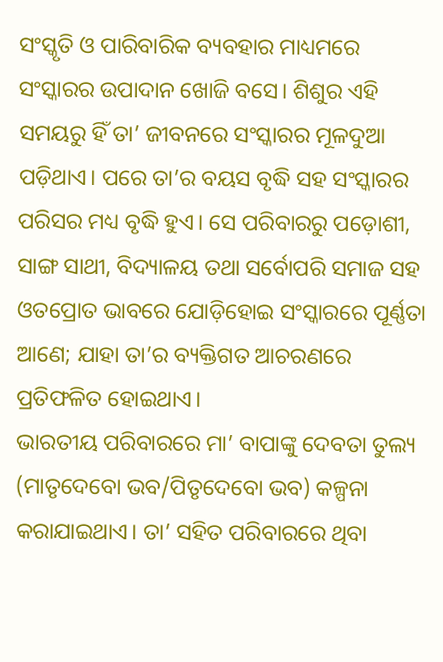ସଂସ୍କୃତି ଓ ପାରିବାରିକ ବ୍ୟବହାର ମାଧ୍ୟମରେ ସଂସ୍କାରର ଉପାଦାନ ଖୋଜି ବସେ। ଶିଶୁର ଏହି ସମୟରୁ ହିଁ ତା’ ଜୀବନରେ ସଂସ୍କାରର ମୂଳଦୁଆ ପଡ଼ିଥାଏ। ପରେ ତା’ର ବୟସ ବୃଦ୍ଧି ସହ ସଂସ୍କାରର ପରିସର ମଧ୍ୟ ବୃଦ୍ଧି ହୁଏ। ସେ ପରିବାରରୁ ପଡ଼ୋଶୀ, ସାଙ୍ଗ ସାଥୀ, ବିଦ୍ୟାଳୟ ତଥା ସର୍ବୋପରି ସମାଜ ସହ ଓତପ୍ରୋତ ଭାବରେ ଯୋଡ଼ିହୋଇ ସଂସ୍କାରରେ ପୂର୍ଣ୍ଣତା ଆଣେ; ଯାହା ତା’ର ବ୍ୟକ୍ତିଗତ ଆଚରଣରେ ପ୍ରତିଫଳିତ ହୋଇଥାଏ।
ଭାରତୀୟ ପରିବାରରେ ମା’ ବାପାଙ୍କୁ ଦେବତା ତୁଲ୍ୟ (ମାତୃଦେବୋ ଭବ/ପିତୃଦେବୋ ଭବ) କଳ୍ପନା କରାଯାଇଥାଏ। ତା’ ସହିତ ପରିବାରରେ ଥିବା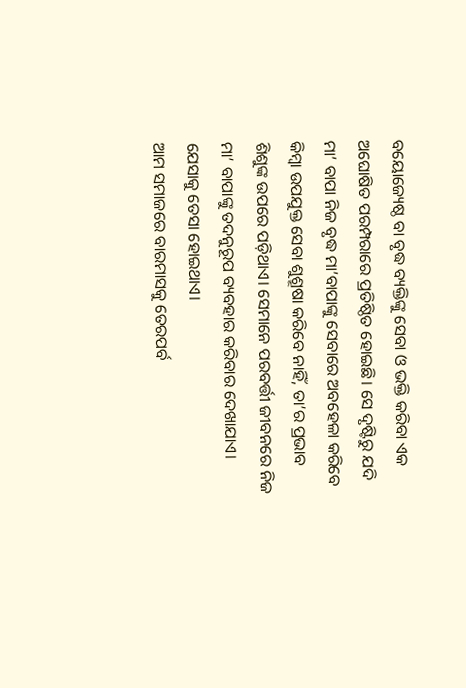ବୟୋଜ୍ୟେଷ୍ଠ ବା ବୃଦ୍ଧ ବ୍ୟକ୍ତିଙ୍କୁ ସେବା ଓ ଭକ୍ତି କରିବା ଏକ ଅଘୋଷିତ ପରମ୍ପରାରେ ପ୍ରତିଷ୍ଠିତ ହୋଇଛି। ସେ ଦୃଷ୍ଟିରୁ ଯଦି ମା’ ବାପା ନିଜ ବୃଦ୍ଧ ମା’ବାପାଙ୍କୁ ସେବାରେ ଅବହେଳା କରିବେ କିମ୍ବା ଉପଯୁକ୍ତ ସେବା ଶୁଶ୍ରୂଷା କରିବେ ନାହିଁ, ତା’ର ପ୍ରଭାବ ଶିଶୁଙ୍କ ଉପରେ ପଡ଼ିଥାଏ। ସେମାନେ ପରବର୍ତ୍ତୀ ଜୀବନରେ ନିଜ ମା’ ବାପାଙ୍କୁ ତଦନୁରୂପ ବ୍ୟବହାର କରିବାର ଦେଖାଯାଏ। ଯେସାକୁ ତେସା ହୋଇଥାଏ।
ଆମ ସମାଜରେ ବାରମାସକୁ ତେରପର୍ବ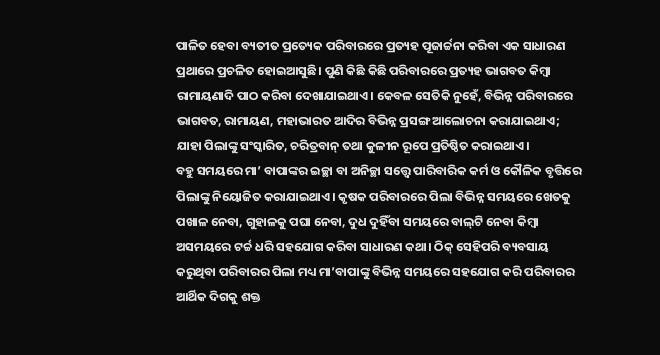ପାଳିତ ହେବା ବ୍ୟତୀତ ପ୍ରତ୍ୟେକ ପରିବାରରେ ପ୍ରତ୍ୟହ ପୂଜାର୍ଚ୍ଚନା କରିବା ଏକ ସାଧାରଣ ପ୍ରଥାରେ ପ୍ରଚଳିତ ହୋଇଆସୁଛି। ପୁଣି କିଛି କିଛି ପରିବାରରେ ପ୍ରତ୍ୟହ ଭାଗବତ କିମ୍ବା ରାମାୟଣାଦି ପାଠ କରିବା ଦେଖାଯାଇଥାଏ। କେବଳ ସେତିକି ନୁହେଁ, ବିଭିନ୍ନ ପରିବାରରେ ଭାଗବତ, ରାମାୟଣ, ମହାଭାରତ ଆଦିର ବିଭିନ୍ନ ପ୍ରସଙ୍ଗ ଆଲୋଚନା କରାଯାଇଥାଏ; ଯାହା ପିଲାଙ୍କୁ ସଂସ୍କାରିତ, ଚରିତ୍ରବାନ୍‌ ତଥା କୁଳୀନ ରୂପେ ପ୍ରତିଷ୍ଠିତ କରାଇଥାଏ।
ବହୁ ସମୟରେ ମା’ ବାପାଙ୍କର ଇଚ୍ଛା ବା ଅନିଚ୍ଛା ସତ୍ତ୍ୱେ ପାରିବାରିକ କର୍ମ ଓ କୌଳିକ ବୃତ୍ତିରେ ପିଲାଙ୍କୁ ନିୟୋଜିତ କରାଯାଇଥାଏ। କୃଷକ ପରିବାରରେ ପିଲା ବିଭିନ୍ନ ସମୟରେ ଖେତକୁ ପଖାଳ ନେବା, ଗୁହାଳକୁ ପଘା ନେବା, ଦୁଧ ଦୁହିଁବା ସମୟରେ ବାଲ୍‌ଟି ନେବା କିମ୍ବା ଅସମୟରେ ଟର୍ଚ୍ଚ ଧରି ସହଯୋଗ କରିବା ସାଧାରଣ କଥା। ଠିକ୍‌ ସେହିପରି ବ୍ୟବସାୟ କରୁଥିବା ପରିବାରର ପିଲା ମଧ୍ୟ ମା’ବାପାଙ୍କୁ ବିଭିନ୍ନ ସମୟରେ ସହଯୋଗ କରି ପରିବାରର ଆର୍ଥିକ ଦିଗକୁ ଶକ୍ତ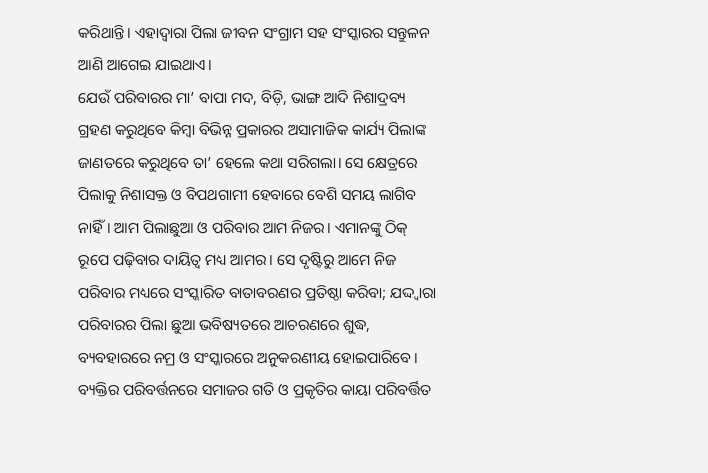କରିଥାନ୍ତି। ଏହାଦ୍ୱାରା ପିଲା ଜୀବନ ସଂଗ୍ରାମ ସହ ସଂସ୍କାରର ସନ୍ତୁଳନ ଆଣି ଆଗେଇ ଯାଇଥାଏ।
ଯେଉଁ ପରିବାରର ମା’ ବାପା ମଦ, ବିଡ଼ି, ଭାଙ୍ଗ ଆଦି ନିଶାଦ୍ରବ୍ୟ ଗ୍ରହଣ କରୁଥିବେ କିମ୍ବା ବିଭିନ୍ନ ପ୍ରକାରର ଅସାମାଜିକ କାର୍ଯ୍ୟ ପିଲାଙ୍କ ଜାଣତରେ କରୁଥିବେ ତା’ ହେଲେ କଥା ସରିଗଲା। ସେ କ୍ଷେତ୍ରରେ ପିଲାକୁ ନିଶାସକ୍ତ ଓ ବିପଥଗାମୀ ହେବାରେ ବେଶି ସମୟ ଲାଗିବ ନାହିଁ। ଆମ ପିଲାଛୁଆ ଓ ପରିବାର ଆମ ନିଜର। ଏମାନଙ୍କୁ ଠିକ୍‌ ରୂପେ ପଢ଼ିବାର ଦାୟିତ୍ୱ ମଧ୍ୟ ଆମର। ସେ ଦୃଷ୍ଟିରୁ ଆମେ ନିଜ ପରିବାର ମଧ୍ୟରେ ସଂସ୍କାରିତ ବାତାବରଣର ପ୍ରତିଷ୍ଠା କରିବା; ଯଦ୍ଦ୍ବାରା ପରିବାରର ପିଲା ଛୁଆ ଭବିଷ୍ୟତରେ ଆଚରଣରେ ଶୁଦ୍ଧ, ବ୍ୟବହାରରେ ନମ୍ର ଓ ସଂସ୍କାରରେ ଅନୁକରଣୀୟ ହୋଇପାରିବେ। ବ୍ୟକ୍ତିର ପରିବର୍ତ୍ତନରେ ସମାଜର ଗତି ଓ ପ୍ରକୃତିର କାୟା ପରିବର୍ତ୍ତିତ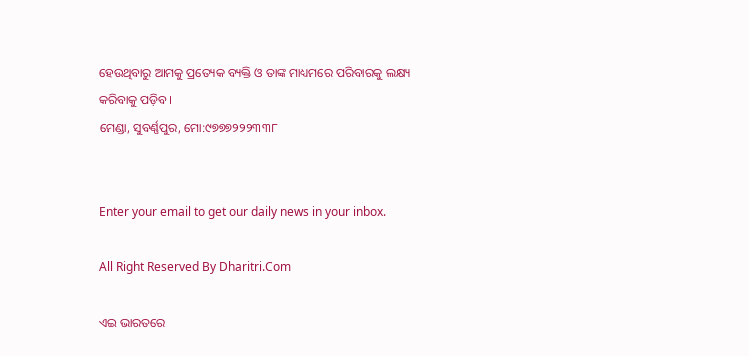ହେଉଥିବାରୁ ଆମକୁ ପ୍ରତ୍ୟେକ ବ୍ୟକ୍ତି ଓ ତାଙ୍କ ମାଧ୍ୟମରେ ପରିବାରକୁ ଲକ୍ଷ୍ୟ କରିବାକୁ ପଡ଼ିବ।
ମେଣ୍ଡା, ସୁବର୍ଣ୍ଣପୁର, ମୋ:୯୭୭୭୨୨୨୩୩୮


Enter your email to get our daily news in your inbox.

All Right Reserved By Dharitri.Com

ଏଇ ଭାରତରେ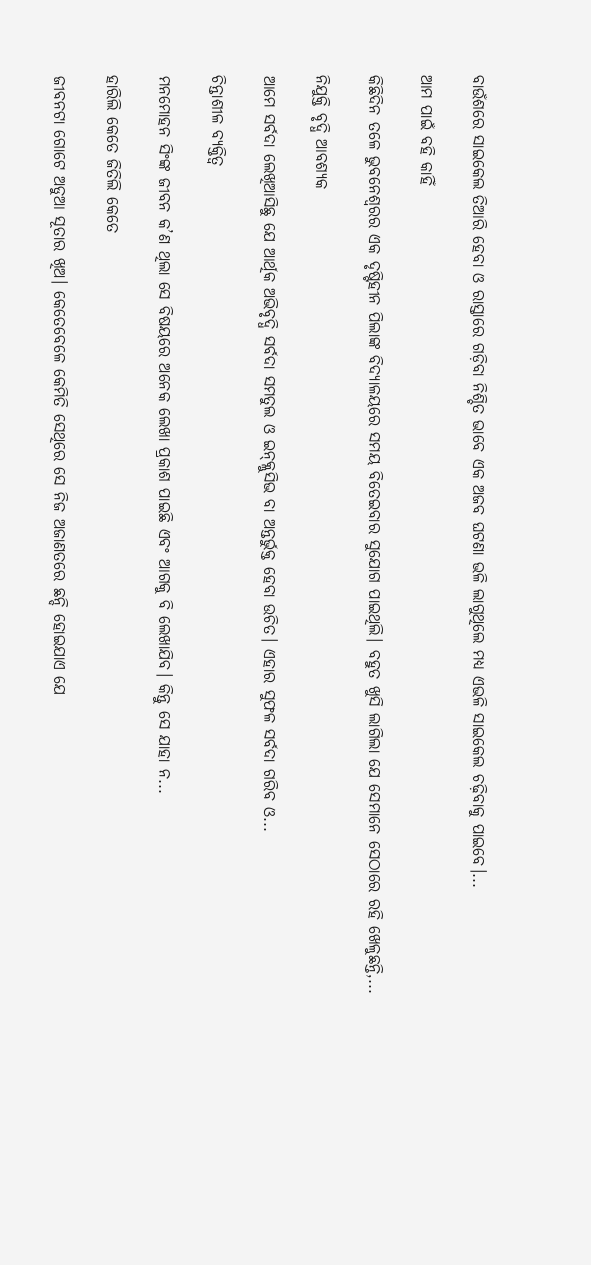ବାଉଁଶରେ ସାଇକେଲ ତିଆରି ହେବା ଓ ରାସ୍ତାରେ ଗଡ଼ିବା ନିଶ୍ଚିତ ଭାବେ ଏକ ଅଜବ ଘଟଣା ଭଳି ଲାଗୁଥିଲେ ମଧ୍ୟ ଏଭଳି ସାଇକେଲ ଚଢ଼ିବାକୁ ପାଇବେ।...

ଆମ ପାଇଁ ବହି କାହିଁ

କିଛିଦିନ ତଳେ ଭୁବନେଶ୍ୱରର ଏକ ଦୃଷ୍ଟିହୀନ ପିଲାଙ୍କ ବିଦ୍ୟାଳୟରେ ସମୟ ବିତେଇବାର ସୁଯୋଗ ପାଇଥିଲି। ବହୁତ ଖୁସି ଲାଗିଲା ଯେ ସେମାନେ ସେଠାରେ ରହି ଖେଳୁଛନ୍ତି,...

ନିଯୁକ୍ତି ବୃଦ୍ଧି ଆବଶ୍ୟକ

ଆମେ ସର୍ବଦା ଲେଖିଆସିଛୁ ଯେ ଆର୍ଥିକ ଅଭିବୃଦ୍ଧି ସର୍ବଦା ସମତୁଲ ଓ ଇନ୍‌କ୍ଲୁସିଭ ବା ଅନ୍ତର୍ଭୁକ୍ତ ହେବା ଉଚିତ। ଏହାର ସୁଫଳ ସର୍ବଦା ଗରିବ ଓ...

ଚିନ୍ତାଶୀଳ ବ୍ୟକ୍ତିତ୍ୱ

ମନମୋହନ ସିଂଙ୍କ ଜୀବନ କ’ଣ ଥିଲା ସେ ବିଷୟରେ ଅନେକ ଲେଖା ପ୍ରକାଶ ପାଇଛି ଏବଂ ଆଗକୁ ବି ଲେଖାଯିବ। କିନ୍ତୁ ସେ ଯାହା ନ...

ହାରିଲି କେତେ ଜିତିଲି କେତେ

ଜୀବନଟା ଗୋଟେ ଅଡୁଆ ସୂତାର ଖିଅ। କେତେବେଳେ କେମିତି ସେଥିରେ ସେ ନିଜ ଅଜାଣତରେ ଛନ୍ଦି ହୋଇଯାଏ ଯେ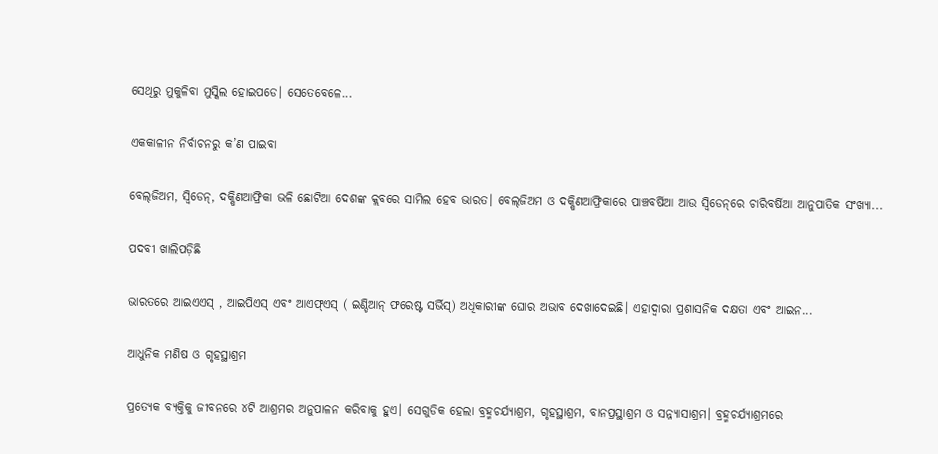ସେଥିରୁ ମୁକୁଳିବା ମୁସ୍କିଲ ହୋଇପଡେ। ସେତେବେଳେ...

ଏକକାଳୀନ ନିର୍ବାଚନରୁ କ’ଣ ପାଇବା

ବେଲ୍‌ଜିଅମ, ସ୍ବିଡେନ୍‌, ଦକ୍ଷିଣଆଫ୍ରିକା ଭଳି ଛୋଟିଆ ଦେଶଙ୍କ କ୍ଲବରେ ସାମିଲ ହେବ ଭାରତ। ବେଲ୍‌ଜିଅମ ଓ ଦକ୍ଷିଣଆଫ୍ରିକାରେ ପାଞ୍ଚବର୍ଷିଆ ଆଉ ସ୍ବିଡେନ୍‌ରେ ଚାରିବର୍ଷିଆ ଆନୁପାତିକ ସଂଖ୍ୟା...

ପଦବୀ ଖାଲିପଡ଼ିଛି

ଭାରତରେ ଆଇଏଏସ୍‌ , ଆଇପିଏସ୍‌ ଏବଂ ଆଏଫ୍‌ଏସ୍‌ ( ଇଣ୍ଡିଆନ୍‌ ଫରେଷ୍ଟ ସର୍ଭିସ୍‌) ଅଧିକାରୀଙ୍କ ଘୋର ଅଭାବ ଦେଖାଦେଇଛି। ଏହାଦ୍ୱାରା ପ୍ରଶାସନିକ ଦକ୍ଷତା ଏବଂ ଆଇନ...

ଆଧୁନିକ ମଣିଷ ଓ ଗୃହସ୍ଥାଶ୍ରମ

ପ୍ରତ୍ୟେକ ବ୍ୟକ୍ତିକୁ ଜୀବନରେ ୪ଟି ଆଶ୍ରମର ଅନୁପାଳନ କରିବାକୁ ହୁଏ। ସେଗୁଡିକ ହେଲା ବ୍ରହ୍ମଚର୍ଯ୍ୟାଶ୍ରମ, ଗୃହସ୍ଥାଶ୍ରମ, ବାନପ୍ରସ୍ଥାଶ୍ରମ ଓ ସନ୍ନ୍ୟାସାଶ୍ରମ। ବ୍ରହ୍ମଚର୍ଯ୍ୟାଶ୍ରମରେ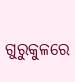ଗୁରୁକୁଳରେ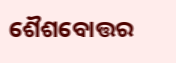ଶୈଶବୋତ୍ତର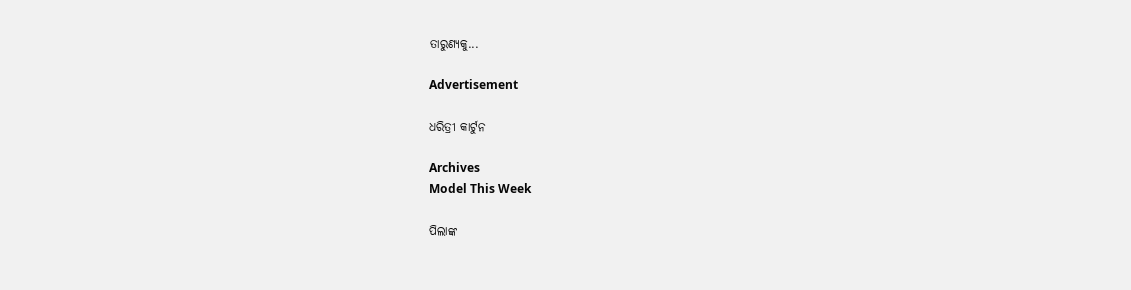ତାରୁଣ୍ୟକୁ...

Advertisement

ଧରିତ୍ରୀ କାର୍ଟୁନ

Archives
Model This Week

ପିଲାଙ୍କ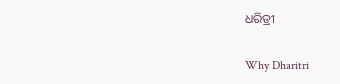ଧରିତ୍ରୀ

Why Dharitri